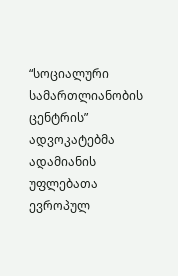“სოციალური სამართლიანობის ცენტრის” ადვოკატებმა ადამიანის უფლებათა ევროპულ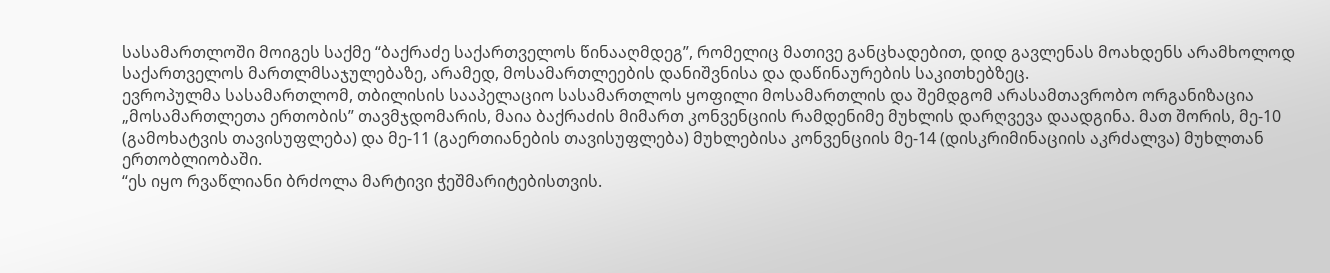სასამართლოში მოიგეს საქმე “ბაქრაძე საქართველოს წინააღმდეგ”, რომელიც მათივე განცხადებით, დიდ გავლენას მოახდენს არამხოლოდ საქართველოს მართლმსაჯულებაზე, არამედ, მოსამართლეების დანიშვნისა და დაწინაურების საკითხებზეც.
ევროპულმა სასამართლომ, თბილისის სააპელაციო სასამართლოს ყოფილი მოსამართლის და შემდგომ არასამთავრობო ორგანიზაცია „მოსამართლეთა ერთობის” თავმჯდომარის, მაია ბაქრაძის მიმართ კონვენციის რამდენიმე მუხლის დარღვევა დაადგინა. მათ შორის, მე-10 (გამოხატვის თავისუფლება) და მე-11 (გაერთიანების თავისუფლება) მუხლებისა კონვენციის მე-14 (დისკრიმინაციის აკრძალვა) მუხლთან ერთობლიობაში.
“ეს იყო რვაწლიანი ბრძოლა მარტივი ჭეშმარიტებისთვის.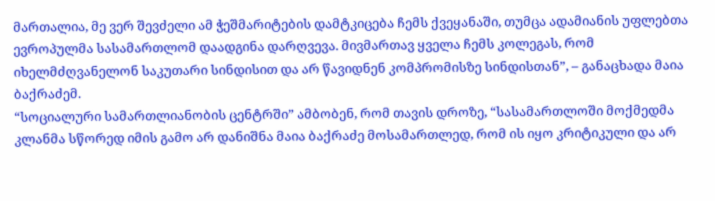მართალია, მე ვერ შევძელი ამ ჭეშმარიტების დამტკიცება ჩემს ქვეყანაში, თუმცა ადამიანის უფლებთა ევროპულმა სასამართლომ დაადგინა დარღვევა. მივმართავ ყველა ჩემს კოლეგას, რომ იხელმძღვანელონ საკუთარი სინდისით და არ წავიდნენ კომპრომისზე სინდისთან”, – განაცხადა მაია ბაქრაძემ.
“სოციალური სამართლიანობის ცენტრში” ამბობენ, რომ თავის დროზე, “სასამართლოში მოქმედმა კლანმა სწორედ იმის გამო არ დანიშნა მაია ბაქრაძე მოსამართლედ, რომ ის იყო კრიტიკული და არ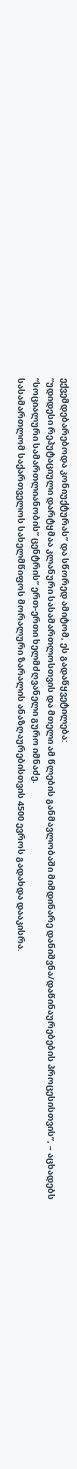ექვემდებარებოდა კონიუქტურას” და სწორედ ამიტომ, ეს გადაწყვეტილება:
“უდიდესი რეპუტაციული დარტყმაა კლანური სასამართლოსთვის და მთელი ამ წლების განმავლობაში მიმდინარე დანიშვნა/დაწინაურებების პროცესისთვის”, – აცხადებს “სოციალური სამართლიანობის” ცენტრის” ერთ-ერთი ხელმძღვანელი გურო იმნაძე.
სასამართლომ საქართველოს სახელმწიფოს მორალური ზარალის ანაზღაურებისთვის 4500 ევროს გადახდა დააკისრა.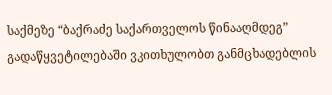საქმეზე “ბაქრაძე საქართველოს წინააღმდეგ” გადაწყვეტილებაში ვკითხულობთ განმცხადებლის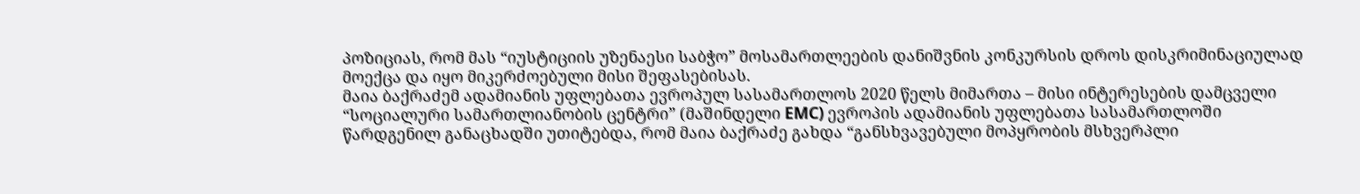პოზიციას, რომ მას “იუსტიციის უზენაესი საბჭო” მოსამართლეების დანიშვნის კონკურსის დროს დისკრიმინაციულად მოექცა და იყო მიკერძოებული მისი შეფასებისას.
მაია ბაქრაძემ ადამიანის უფლებათა ევროპულ სასამართლოს 2020 წელს მიმართა – მისი ინტერესების დამცველი “სოციალური სამართლიანობის ცენტრი” (მაშინდელი EMC) ევროპის ადამიანის უფლებათა სასამართლოში წარდგენილ განაცხადში უთიტებდა, რომ მაია ბაქრაძე გახდა “განსხვავებული მოპყრობის მსხვერპლი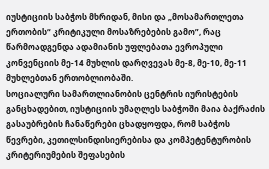იუსტიციის საბჭოს მხრიდან, მისი და „მოსამართლეთა ერთობის“ კრიტიკული მოსაზრებების გამო”, რაც წარმოადგენდა ადამიანის უფლებათა ევროპული კონვენციის მე-14 მუხლის დარღვევას მე-8, მე-10, მე-11 მუხლებთან ერთობლიობაში.
სოციალური სამართლიანობის ცენტრის იურისტების განცხადებით, იუსტიციის უმაღლეს საბჭოში მაია ბაქრაძის გასაუბრების ჩანაწერები ცხადყოფდა, რომ საბჭოს წევრები, კეთილსინდისიერებისა და კომპეტენტურობის კრიტერიუმების შეფასების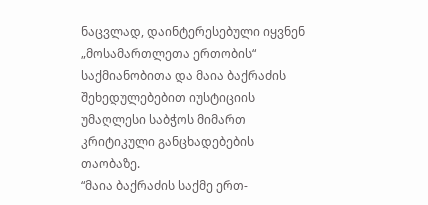ნაცვლად, დაინტერესებული იყვნენ „მოსამართლეთა ერთობის“ საქმიანობითა და მაია ბაქრაძის შეხედულებებით იუსტიციის უმაღლესი საბჭოს მიმართ კრიტიკული განცხადებების თაობაზე.
“მაია ბაქრაძის საქმე ერთ-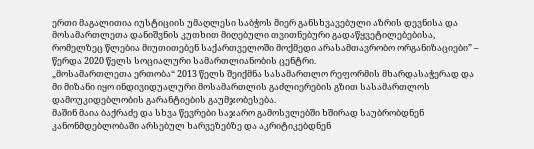ერთი მაგალითია იუსტიციის უმაღლესი საბჭოს მიერ განსხვავებული აზრის დევნისა და მოსამართლეთა დანიშვნის კუთხით მიღებული თვითნებური გადაწყვეტილებებისა, რომელზეც წლებია მიუთითებენ საქართველოში მოქმედი არასამთავრობო ორგანიზაციები” – წერდა 2020 წელს სოციალური სამართლიანობის ცენტრი.
„მოსამართლეთა ერთობა“ 2013 წელს შეიქმნა სასამართლო რეფორმის მხარდასაჭერად და მი მიზანი იყო ინდივიდუალური მოსამართლის გაძლიერების გზით სასამართლოს დამოუკიდებლობის გარანტიების გაუმჯობესება.
მაშინ მაია ბაქრაძე და სხვა წევრები საჯარო გამოსვლებში ხშირად საუბრობდნენ კანონმდებლობაში არსებულ ხარვეზებზე და აკრიტიკებდნენ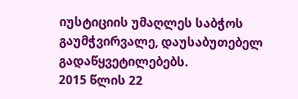იუსტიციის უმაღლეს საბჭოს გაუმჭვირვალე, დაუსაბუთებელ გადაწყვეტილებებს.
2015 წლის 22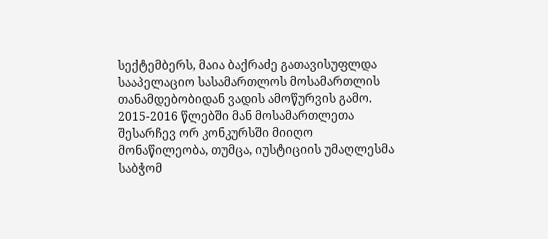სექტემბერს, მაია ბაქრაძე გათავისუფლდა სააპელაციო სასამართლოს მოსამართლის თანამდებობიდან ვადის ამოწურვის გამო. 2015-2016 წლებში მან მოსამართლეთა შესარჩევ ორ კონკურსში მიიღო მონაწილეობა, თუმცა, იუსტიციის უმაღლესმა საბჭომ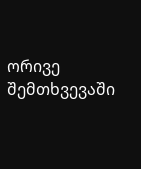ორივე შემთხვევაში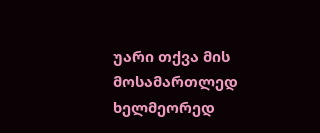უარი თქვა მის მოსამართლედ ხელმეორედ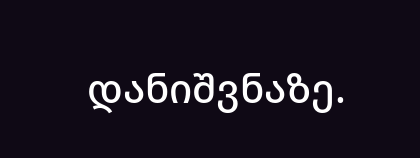დანიშვნაზე.